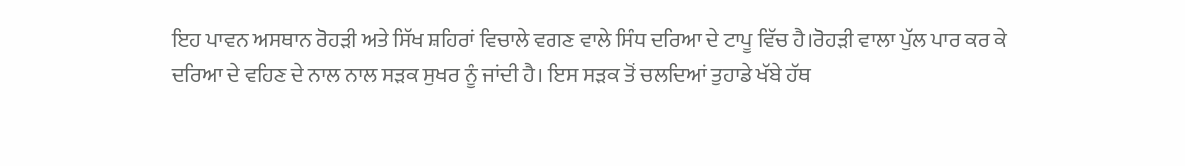ਇਹ ਪਾਵਨ ਅਸਥਾਨ ਰੋਹੜੀ ਅਤੇ ਸਿੱਖ ਸ਼ਹਿਰਾਂ ਵਿਚਾਲੇ ਵਗਣ ਵਾਲੇ ਸਿੰਧ ਦਰਿਆ ਦੇ ਟਾਪੂ ਵਿੱਚ ਹੈ।ਰੋਹੜੀ ਵਾਲਾ ਪੁੱਲ ਪਾਰ ਕਰ ਕੇ ਦਰਿਆ ਦੇ ਵਹਿਣ ਦੇ ਨਾਲ ਨਾਲ ਸੜਕ ਸੁਖਰ ਨੂੰ ਜਾਂਦੀ ਹੈ। ਇਸ ਸੜਕ ਤੋਂ ਚਲਦਿਆਂ ਤੁਹਾਡੇ ਖੱਬੇ ਹੱਥ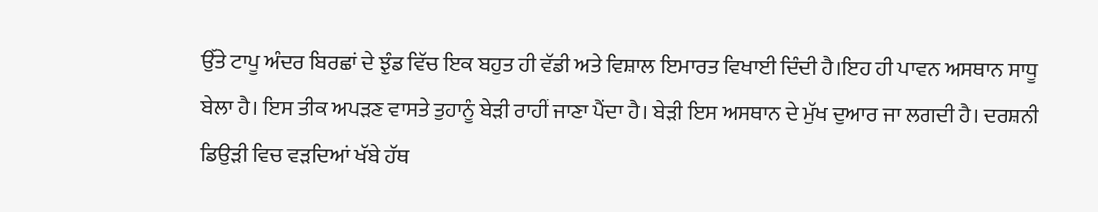ਉੱਤੇ ਟਾਪੂ ਅੰਦਰ ਬਿਰਛਾਂ ਦੇ ਝੁੰਡ ਵਿੱਚ ਇਕ ਬਹੁਤ ਹੀ ਵੱਡੀ ਅਤੇ ਵਿਸ਼ਾਲ ਇਮਾਰਤ ਵਿਖਾਈ ਦਿੰਦੀ ਹੈ।ਇਹ ਹੀ ਪਾਵਨ ਅਸਥਾਨ ਸਾਧੂ ਬੇਲਾ ਹੈ। ਇਸ ਤੀਕ ਅਪੜਣ ਵਾਸਤੇ ਤੁਹਾਨੂੰ ਬੇੜੀ ਰਾਹੀਂ ਜਾਣਾ ਪੈਂਦਾ ਹੈ। ਬੇੜੀ ਇਸ ਅਸਥਾਨ ਦੇ ਮੁੱਖ ਦੁਆਰ ਜਾ ਲਗਦੀ ਹੈ। ਦਰਸ਼ਨੀ ਡਿਉੜੀ ਵਿਚ ਵੜਦਿਆਂ ਖੱਬੇ ਹੱਥ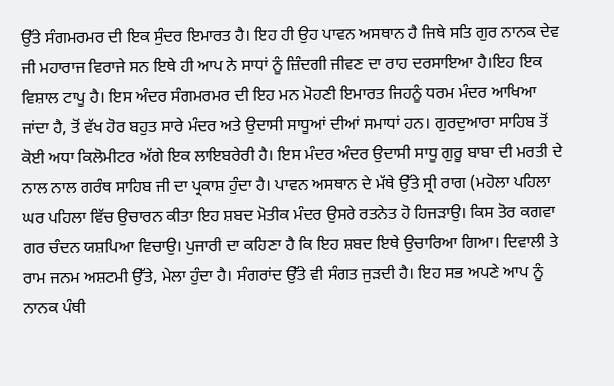ਉੱਤੇ ਸੰਗਮਰਮਰ ਦੀ ਇਕ ਸੁੰਦਰ ਇਮਾਰਤ ਹੈ। ਇਹ ਹੀ ਉਹ ਪਾਵਨ ਅਸਥਾਨ ਹੈ ਜਿਥੇ ਸਤਿ ਗੁਰ ਨਾਨਕ ਦੇਵ ਜੀ ਮਹਾਰਾਜ ਵਿਰਾਜੇ ਸਨ ਇਥੇ ਹੀ ਆਪ ਨੇ ਸਾਧਾਂ ਨੂੰ ਜ਼ਿੰਦਗੀ ਜੀਵਣ ਦਾ ਰਾਹ ਦਰਸਾਇਆ ਹੈ।ਇਹ ਇਕ ਵਿਸ਼ਾਲ ਟਾਪੂ ਹੈ। ਇਸ ਅੰਦਰ ਸੰਗਮਰਮਰ ਦੀ ਇਹ ਮਨ ਮੋਹਣੀ ਇਮਾਰਤ ਜਿਹਨੂੰ ਧਰਮ ਮੰਦਰ ਆਖਿਆ ਜਾਂਦਾ ਹੈ, ਤੋਂ ਵੱਖ ਹੋਰ ਬਹੁਤ ਸਾਰੇ ਮੰਦਰ ਅਤੇ ਉਦਾਸੀ ਸਾਧੂਆਂ ਦੀਆਂ ਸਮਾਧਾਂ ਹਨ। ਗੁਰਦੁਆਰਾ ਸਾਹਿਬ ਤੋਂ ਕੋਈ ਅਧਾ ਕਿਲੋਮੀਟਰ ਅੱਗੇ ਇਕ ਲਾਇਬਰੇਰੀ ਹੈ। ਇਸ ਮੰਦਰ ਅੰਦਰ ਉਦਾਸੀ ਸਾਧੂ ਗੁਰੂ ਬਾਬਾ ਦੀ ਮਰਤੀ ਦੇ ਨਾਲ ਨਾਲ ਗਰੰਥ ਸਾਹਿਬ ਜੀ ਦਾ ਪ੍ਰਕਾਸ਼ ਹੁੰਦਾ ਹੈ। ਪਾਵਨ ਅਸਥਾਨ ਦੇ ਮੱਥੇ ਉੱਤੇ ਸ੍ਰੀ ਰਾਗ (ਮਹੋਲਾ ਪਹਿਲਾ ਘਰ ਪਹਿਲਾ ਵਿੱਚ ਉਚਾਰਨ ਕੀਤਾ ਇਹ ਸ਼ਬਦ ਮੋਤੀਕ ਮੰਦਰ ਉਸਰੇ ਰਤਨੇਤ ਹੋ ਹਿਜੜਾਉ। ਕਿਸ ਤੋਰ ਕਗਵਾ ਗਰ ਚੰਦਨ ਯਸ਼ਪਿਆ ਵਿਚਾਉ। ਪੁਜਾਰੀ ਦਾ ਕਹਿਣਾ ਹੈ ਕਿ ਇਹ ਸ਼ਬਦ ਇਥੇ ਉਚਾਰਿਆ ਗਿਆ। ਦਿਵਾਲੀ ਤੇ ਰਾਮ ਜਨਮ ਅਸ਼ਟਮੀ ਉੱਤੇ, ਮੇਲਾ ਹੁੰਦਾ ਹੈ। ਸੰਗਰਾਂਦ ਉੱਤੇ ਵੀ ਸੰਗਤ ਜੁੜਦੀ ਹੈ। ਇਹ ਸਭ ਅਪਣੇ ਆਪ ਨੂੰ ਨਾਨਕ ਪੰਥੀ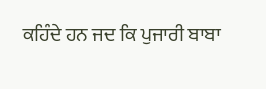ਕਹਿੰਦੇ ਹਨ ਜਦ ਕਿ ਪੁਜਾਰੀ ਬਾਬਾ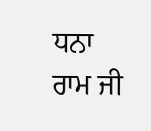ਧਨਾ ਰਾਮ ਜੀ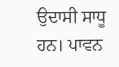ਉਦਾਸੀ ਸਾਧੂ ਹਨ। ਪਾਵਨ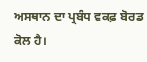ਅਸਥਾਨ ਦਾ ਪ੍ਰਬੰਧ ਵਕਫ਼ ਬੋਰਡ ਕੋਲ ਹੈ।